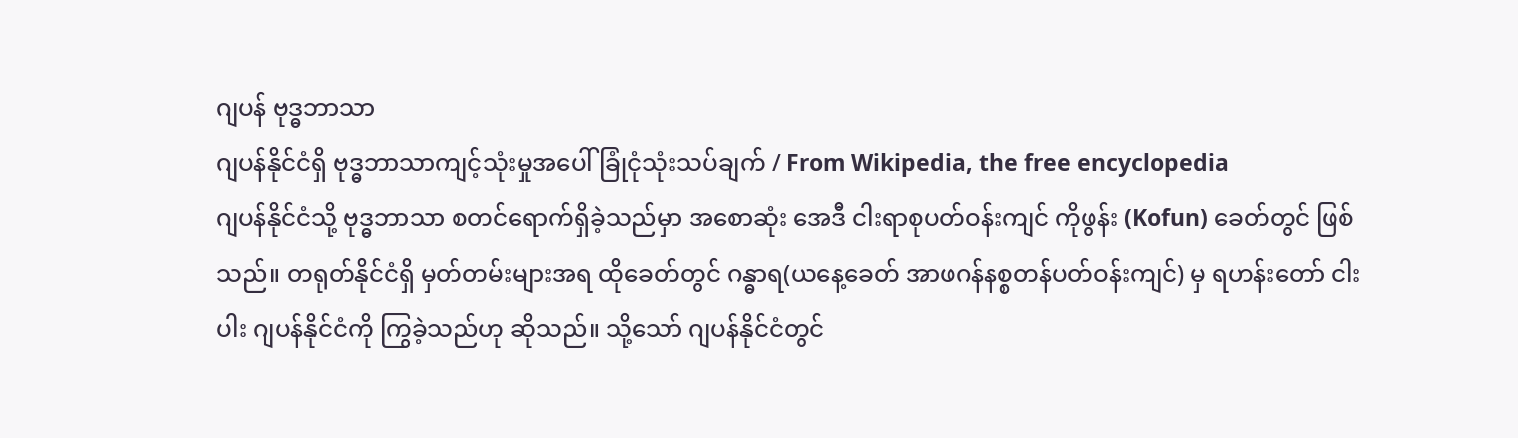ဂျပန် ဗုဒ္ဓဘာသာ
ဂျပန်နိုင်ငံရှိ ဗုဒ္ဓဘာသာကျင့်သုံးမှုအပေါ် ခြုံငုံသုံးသပ်ချက် / From Wikipedia, the free encyclopedia
ဂျပန်နိုင်ငံသို့ ဗုဒ္ဓဘာသာ စတင်ရောက်ရှိခဲ့သည်မှာ အစောဆုံး အေဒီ ငါးရာစုပတ်ဝန်းကျင် ကိုဖွန်း (Kofun) ခေတ်တွင် ဖြစ်သည်။ တရုတ်နိုင်ငံရှိ မှတ်တမ်းများအရ ထိုခေတ်တွင် ဂန္ဓာရ(ယနေ့ခေတ် အာဖဂန်နစ္စတန်ပတ်ဝန်းကျင်) မှ ရဟန်းတော် ငါးပါး ဂျပန်နိုင်ငံကို ကြွခဲ့သည်ဟု ဆိုသည်။ သို့သော် ဂျပန်နိုင်ငံတွင်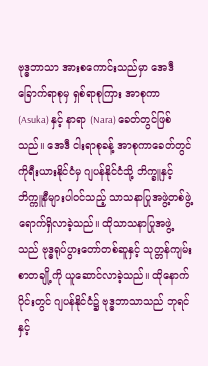ဗုဒ္ဓဘာသာ အားစကောင်းသည်မှာ အေဒီ ခြောက်ရာစုမှ ရှစ်ရာစုကြား အာစုကာ (Asuka) နှင့် နာရာ (Nara) ခေတ်တွင်ဖြစ်သည်။ အေဒီ ငါးရာစုခန့် အာစုကာခေတ်တွင် ကိုရီးယားနိုင်ငံမှ ဂျပန်နိုင်ငံသို့ ဘိက္ခူနှင့် ဘိက္ကူနီများပါဝင်သည့် သာသနာပြုအဖွဲ့တစ်ဖွဲ့ ရောက်ရှိလာခဲ့သည်။ ထိုသာသနာပြုအဖွဲ့သည် ဗုဒ္ဓရုပ်ပွားတော်တစ်ဆူနှင့် သုတ္တန်ကျမ်းစာတချို့ကို ယူဆောင်လာခဲ့သည်။ ထိုနောက်ပိုင်းတွင် ဂျပန်နိုင်ငံ၌ ဗုဒ္ဓဘာသာသည် ဘုရင်နှင့်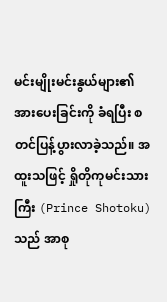မင်းမျိုးမင်းနွယ်များ၏ အားပေးခြင်းကို ခံရပြီး စတင်ပြန့်ပွားလာခဲ့သည်။ အထူးသဖြင့် ရှိုတိုကုမင်းသားကြီး (Prince Shotoku) သည် အာစု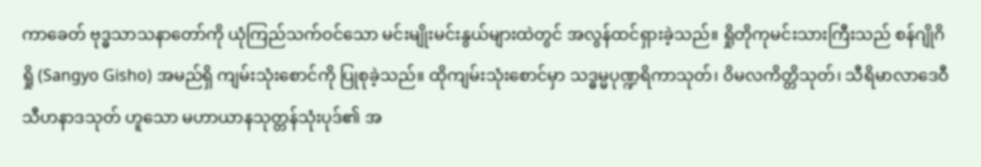ကာခေတ် ဗုဒ္ဓသာသနာတော်ကို ယုံကြည်သက်ဝင်သော မင်းမျိုးမင်းနွယ်များထဲတွင် အလွန်ထင်ရှားခဲ့သည်။ ရှိုတိုကုမင်းသားကြီးသည် စန်ဂျိုဂိရှို (Sangyo Gisho) အမည်ရှိ ကျမ်းသုံးစောင်ကို ပြုစုခဲ့သည်။ ထိုကျမ်းသုံးစောင်မှာ သဒ္ဓမ္မပုဏ္ဍရိကာသုတ်၊ ဝိမလကိတ္တိသုတ်၊ သီရိမာလာဒေဝီသီဟနာဒသုတ် ဟူသော မဟာယာနသုတ္တန်သုံးပုဒ်၏ အ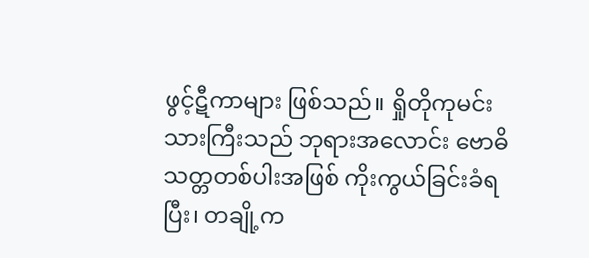ဖွင့်ဋီကာများ ဖြစ်သည်။ ရှိုတိုကုမင်းသားကြီးသည် ဘုရားအလောင်း ဗောဓိသတ္တတစ်ပါးအဖြစ် ကိုးကွယ်ခြင်းခံရပြီး၊ တချို့က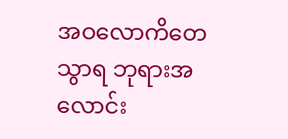အဝလောကိတေသွာရ ဘုရားအလောင်း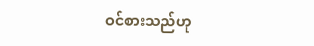ဝင်စားသည်ဟု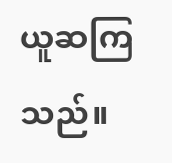ယူဆကြသည်။